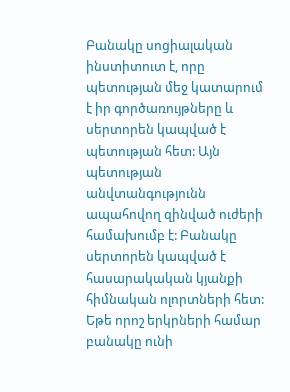Բանակը սոցիալական ինստիտուտ է, որը պետության մեջ կատարում է իր գործառույթները և սերտորեն կապված է պետության հետ: Այն պետության անվտանգությունն ապահովող զինված ուժերի համախումբ է: Բանակը սերտորեն կապված է հասարակական կյանքի հիմնական ոլորտների հետ: Եթե որոշ երկրների համար բանակը ունի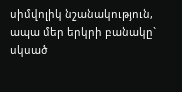սիմվոլիկ նշանակություն, ապա մեր երկրի բանակը` սկսած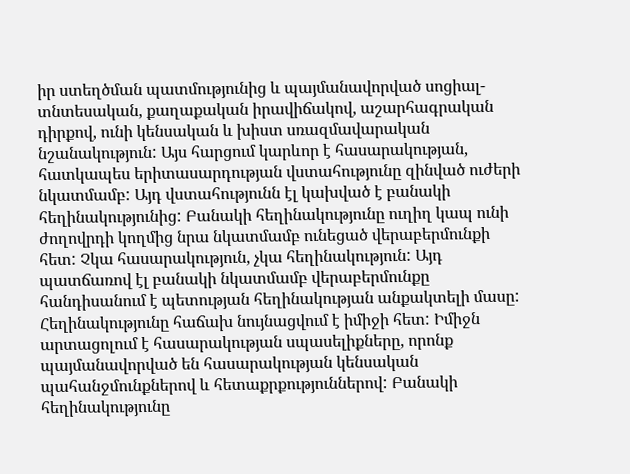իր ստեղծման պատմությունից և պայմանավորված սոցիալ-տնտեսական, քաղաքական իրավիճակով, աշարհագրական դիրքով, ունի կենսական և խիստ սռազմավարական նշանակություն: Այս հարցում կարևոր է հասարակության, հատկապես երիտասարդության վստահությունը զինված ուժերի նկատմամբ: Այդ վստահությունն էլ կախված է բանակի հեղինակությունից: Բանակի հեղինակությունը ուղիղ կապ ունի ժողովրդի կողմից նրա նկատմամբ ունեցած վերաբերմունքի հետ: Չկա հասարակություն, չկա հեղինակություն: Այդ պատճառով էլ բանակի նկատմամբ վերաբերմունքը հանդիսանում է պետության հեղինակության անքակտելի մասը: Հեղինակությունը հաճախ նույնացվում է իմիջի հետ: Իմիջն արտացոլում է հասարակության սպասելիքները, որոնք պայմանավորված են հասարակության կենսական պահանջմունքներով և հետաքրքություններով: Բանակի հեղինակությունը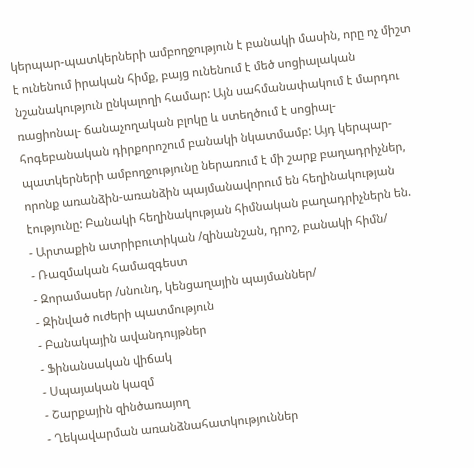կերպար-պատկերների ամբողջություն է բանակի մասին, որը ոչ միշտ է ունենում իրական հիմք, բայց ունենում է մեծ սոցիալական նշանակություն ընկալողի համար: Այն սահմանափակում է մարդու ռացիոնալ- ճանաչողական բլոկը և ստեղծում է սոցիալ-հոգեբանական դիրքորոշում բանակի նկատմամբ: Այդ կերպար-պատկերների ամբողջությունը ներառում է մի շարք բաղադրիչներ, որոնք առանձին-առանձին պայմանավորում են հեղինակության էությունը: Բանակի հեղինակության հիմնական բաղադրիչներն են.
- Արտաքին ատրիբուտիկան /զինանշան, դրոշ, բանակի հիմն/
- Ռազմական համազգեստ
- Զորամասեր /սնունդ, կենցաղային պայմաններ/
- Զինված ուժերի պատմություն
- Բանակային ավանդույթներ
- Ֆինանսական վիճակ
- Սպայական կազմ
- Շարքային զինծառայող
- Ղեկավարման առանձնահատկություններ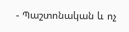- Պաշտոնական և ոչ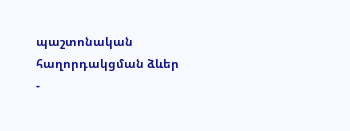պաշտոնական հաղորդակցման ձևեր
-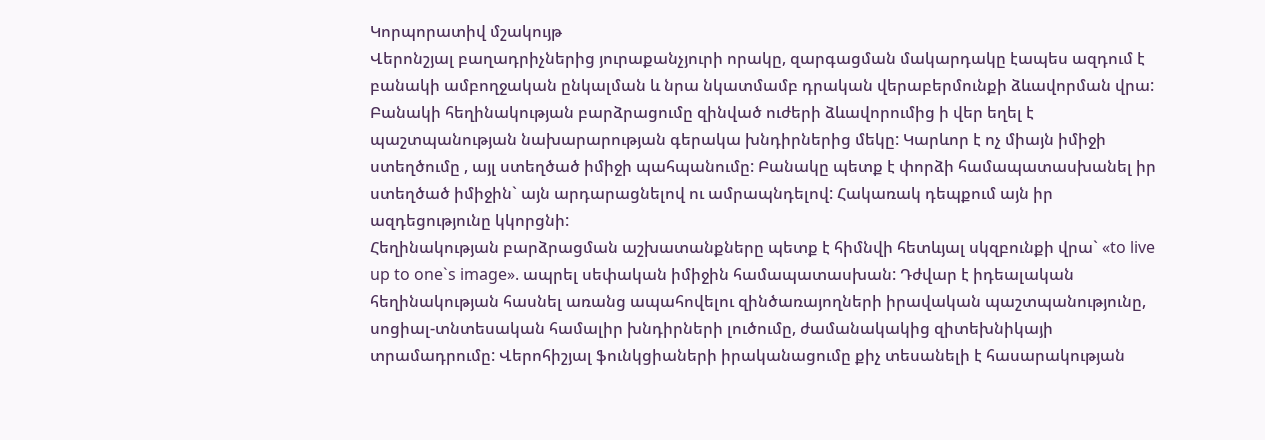Կորպորատիվ մշակույթ
Վերոնշյալ բաղադրիչներից յուրաքանչյուրի որակը, զարգացման մակարդակը էապես ազդում է բանակի ամբողջական ընկալման և նրա նկատմամբ դրական վերաբերմունքի ձևավորման վրա: Բանակի հեղինակության բարձրացումը զինված ուժերի ձևավորումից ի վեր եղել է պաշտպանության նախարարության գերակա խնդիրներից մեկը: Կարևոր է ոչ միայն իմիջի ստեղծումը , այլ ստեղծած իմիջի պահպանումը: Բանակը պետք է փորձի համապատասխանել իր ստեղծած իմիջին` այն արդարացնելով ու ամրապնդելով: Հակառակ դեպքում այն իր ազդեցությունը կկորցնի:
Հեղինակության բարձրացման աշխատանքները պետք է հիմնվի հետևյալ սկզբունքի վրա` «to live up to one`s image». ապրել սեփական իմիջին համապատասխան: Դժվար է իդեալական հեղինակության հասնել առանց ապահովելու զինծառայողների իրավական պաշտպանությունը, սոցիալ-տնտեսական համալիր խնդիրների լուծումը, ժամանակակից զիտեխնիկայի տրամադրումը: Վերոհիշյալ ֆունկցիաների իրականացումը քիչ տեսանելի է հասարակության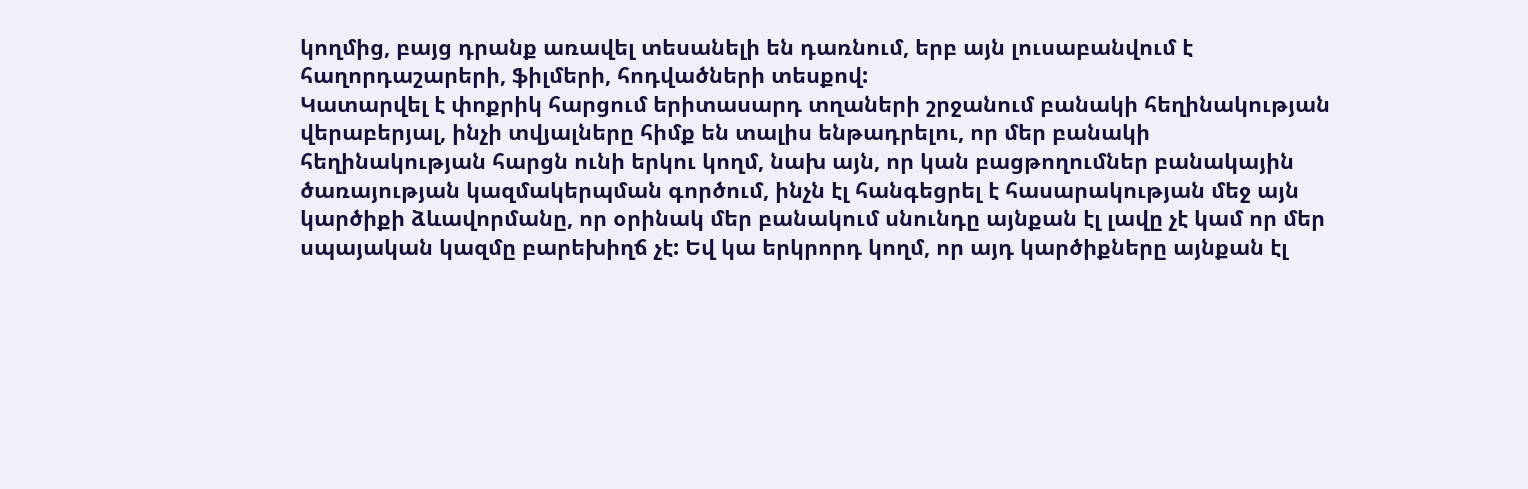կողմից, բայց դրանք առավել տեսանելի են դառնում, երբ այն լուսաբանվում է հաղորդաշարերի, ֆիլմերի, հոդվածների տեսքով:
Կատարվել է փոքրիկ հարցում երիտասարդ տղաների շրջանում բանակի հեղինակության վերաբերյալ, ինչի տվյալները հիմք են տալիս ենթադրելու, որ մեր բանակի հեղինակության հարցն ունի երկու կողմ, նախ այն, որ կան բացթողումներ բանակային ծառայության կազմակերպման գործում, ինչն էլ հանգեցրել է հասարակության մեջ այն կարծիքի ձևավորմանը, որ օրինակ մեր բանակում սնունդը այնքան էլ լավը չէ կամ որ մեր սպայական կազմը բարեխիղճ չէ: Եվ կա երկրորդ կողմ, որ այդ կարծիքները այնքան էլ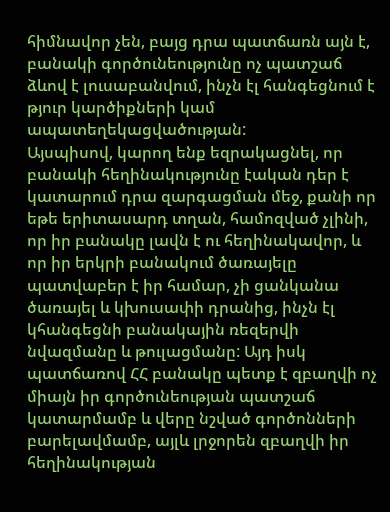հիմնավոր չեն, բայց դրա պատճառն այն է, բանակի գործունեությունը ոչ պատշաճ ձևով է լուսաբանվում, ինչն էլ հանգեցնում է թյուր կարծիքների կամ ապատեղեկացվածության:
Այսպիսով, կարող ենք եզրակացնել, որ բանակի հեղինակությունը էական դեր է կատարում դրա զարգացման մեջ, քանի որ եթե երիտասարդ տղան, համոզված չլինի, որ իր բանակը լավն է ու հեղինակավոր, և որ իր երկրի բանակում ծառայելը պատվաբեր է իր համար, չի ցանկանա ծառայել և կխուսափի դրանից, ինչն էլ կհանգեցնի բանակային ռեզերվի նվազմանը և թուլացմանը: Այդ իսկ պատճառով ՀՀ բանակը պետք է զբաղվի ոչ միայն իր գործունեության պատշաճ կատարմամբ և վերը նշված գործոնների բարելավմամբ, այլև լրջորեն զբաղվի իր հեղինակության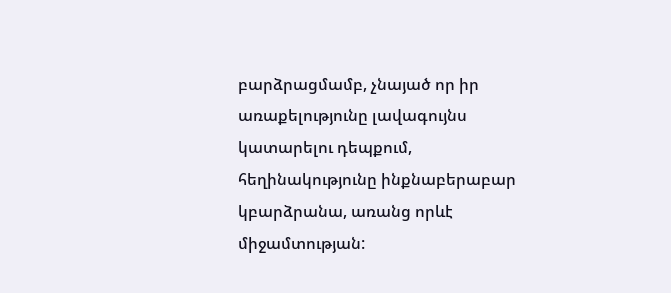բարձրացմամբ, չնայած որ իր առաքելությունը լավագույնս կատարելու դեպքում, հեղինակությունը ինքնաբերաբար կբարձրանա, առանց որևէ միջամտության: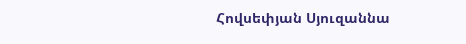Հովսեփյան Սյուզաննա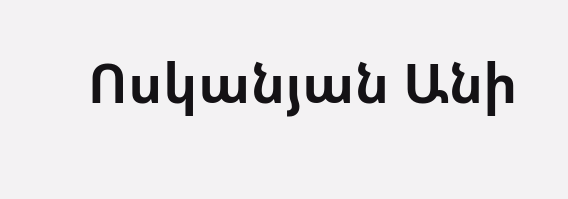Ոսկանյան Անի